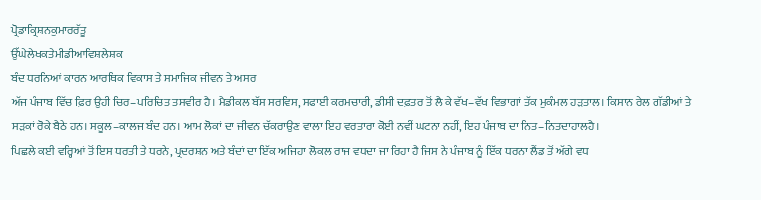ਪ੍ਰੋਡਾਕ੍ਰਿਸ਼ਨਕੁਮਾਰਰੱਤੂ
ਉੱਘੇਲੇਖਕਤੇਮੀਡੀਆਵਿਸ਼ਲੇਸ਼ਕ
ਬੰਦ ਧਰਨਿਆਂ ਕਾਰਨ ਆਰਥਿਕ ਵਿਕਾਸ ਤੇ ਸਮਾਜਿਕ ਜੀਵਨ ਤੇ ਅਸਰ
ਅੱਜ ਪੰਜਾਬ ਵਿੱਚ ਫ਼ਿਰ ਉਹੀ ਚਿਰ–ਪਰਿਚਿਤ ਤਸਵੀਰ ਹੈ। ਮੈਡੀਕਲ ਬੱਸ ਸਰਵਿਸ, ਸਫਾਈ ਕਰਮਚਾਰੀ, ਡੀਸੀ ਦਫ਼ਤਰ ਤੋਂ ਲੈ ਕੇ ਵੱਖ–ਵੱਖ ਵਿਭਾਗਾਂ ਤੱਕ ਮੁਕੰਮਲ ਹੜਤਾਲ। ਕਿਸਾਨ ਰੇਲ ਗੱਡੀਆਂ ਤੇ ਸੜਕਾਂ ਰੋਕੇ ਬੈਠੇ ਹਨ। ਸਕੂਲ–ਕਾਲਜ ਬੰਦ ਹਨ। ਆਮ ਲੋਕਾਂ ਦਾ ਜੀਵਨ ਚੱਕਰਾਉਣ ਵਾਲਾ ਇਹ ਵਰਤਾਰਾ ਕੋਈ ਨਵੀਂ ਘਟਨਾ ਨਹੀਂ, ਇਹ ਪੰਜਾਬ ਦਾ ਨਿਤ–ਨਿਤਦਾਹਾਲਹੈ।
ਪਿਛਲੇ ਕਈ ਵਰ੍ਹਿਆਂ ਤੋਂ ਇਸ ਧਰਤੀ ਤੇ ਧਰਨੇ, ਪ੍ਰਦਰਸ਼ਨ ਅਤੇ ਬੰਦਾਂ ਦਾ ਇੱਕ ਅਜਿਹਾ ਲੋਕਲ ਰਾਜ ਵਧਦਾ ਜਾ ਰਿਹਾ ਹੈ ਜਿਸ ਨੇ ਪੰਜਾਬ ਨੂੰ ਇੱਕ ਧਰਨਾ ਲੈਂਡ ਤੋਂ ਅੱਗੇ ਵਧ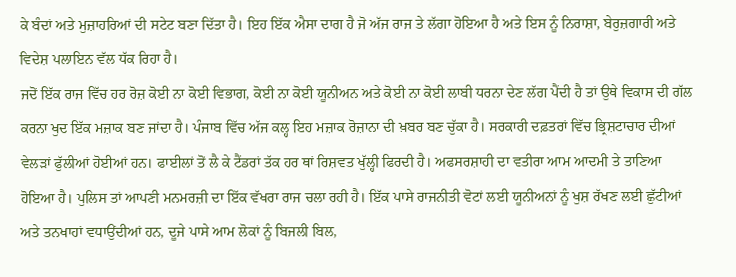ਕੇ ਬੰਦਾਂ ਅਤੇ ਮੁਜ਼ਾਹਰਿਆਂ ਦੀ ਸਟੇਟ ਬਣਾ ਦਿੱਤਾ ਹੈ। ਇਹ ਇੱਕ ਐਸਾ ਦਾਗ ਹੈ ਜੋ ਅੱਜ ਰਾਜ ਤੇ ਲੱਗਾ ਹੋਇਆ ਹੈ ਅਤੇ ਇਸ ਨੂੰ ਨਿਰਾਸ਼ਾ, ਬੇਰੁਜ਼ਗਾਰੀ ਅਤੇ ਵਿਦੇਸ਼ ਪਲਾਇਨ ਵੱਲ ਧੱਕ ਰਿਹਾ ਹੈ।
ਜਦੋਂ ਇੱਕ ਰਾਜ ਵਿੱਚ ਹਰ ਰੋਜ਼ ਕੋਈ ਨਾ ਕੋਈ ਵਿਭਾਗ, ਕੋਈ ਨਾ ਕੋਈ ਯੂਨੀਅਨ ਅਤੇ ਕੋਈ ਨਾ ਕੋਈ ਲਾਬੀ ਧਰਨਾ ਦੇਣ ਲੱਗ ਪੈਂਦੀ ਹੈ ਤਾਂ ਉਥੇ ਵਿਕਾਸ ਦੀ ਗੱਲ ਕਰਨਾ ਖੁਦ ਇੱਕ ਮਜ਼ਾਕ ਬਣ ਜਾਂਦਾ ਹੈ। ਪੰਜਾਬ ਵਿੱਚ ਅੱਜ ਕਲ੍ਹ ਇਹ ਮਜ਼ਾਕ ਰੋਜ਼ਾਨਾ ਦੀ ਖ਼ਬਰ ਬਣ ਚੁੱਕਾ ਹੈ। ਸਰਕਾਰੀ ਦਫ਼ਤਰਾਂ ਵਿੱਚ ਭ੍ਰਿਸ਼ਟਾਚਾਰ ਦੀਆਂ ਵੇਲੜਾਂ ਫੁੱਲੀਆਂ ਹੋਈਆਂ ਹਨ। ਫਾਈਲਾਂ ਤੋਂ ਲੈ ਕੇ ਟੈਂਡਰਾਂ ਤੱਕ ਹਰ ਥਾਂ ਰਿਸ਼ਵਤ ਖੁੱਲ੍ਹੀ ਫਿਰਦੀ ਹੈ। ਅਫਸਰਸ਼ਾਹੀ ਦਾ ਵਤੀਰਾ ਆਮ ਆਦਮੀ ਤੇ ਤਾਣਿਆ ਹੋਇਆ ਹੈ। ਪੁਲਿਸ ਤਾਂ ਆਪਣੀ ਮਨਮਰਜ਼ੀ ਦਾ ਇੱਕ ਵੱਖਰਾ ਰਾਜ ਚਲਾ ਰਹੀ ਹੈ। ਇੱਕ ਪਾਸੇ ਰਾਜਨੀਤੀ ਵੋਟਾਂ ਲਈ ਯੂਨੀਅਨਾਂ ਨੂੰ ਖੁਸ਼ ਰੱਖਣ ਲਈ ਛੁੱਟੀਆਂ ਅਤੇ ਤਨਖਾਹਾਂ ਵਧਾਉਂਦੀਆਂ ਹਨ, ਦੂਜੇ ਪਾਸੇ ਆਮ ਲੋਕਾਂ ਨੂੰ ਬਿਜਲੀ ਬਿਲ,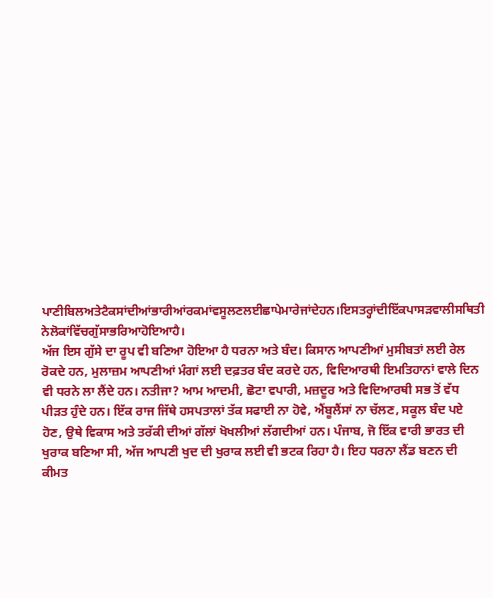ਪਾਣੀਬਿਲਅਤੇਟੈਕਸਾਂਦੀਆਂਭਾਰੀਆਂਰਕਮਾਂਵਸੂਲਣਲਈਛਾਪੇਮਾਰੇਜਾਂਦੇਹਨ।ਇਸਤਰ੍ਹਾਂਦੀਇੱਕਪਾਸੜਵਾਲੀਸਥਿਤੀ
ਨੇਲੋਕਾਂਵਿੱਚਗੁੱਸਾਭਰਿਆਹੋਇਆਹੈ।
ਅੱਜ ਇਸ ਗੁੱਸੇ ਦਾ ਰੂਪ ਵੀ ਬਣਿਆ ਹੋਇਆ ਹੈ ਧਰਨਾ ਅਤੇ ਬੰਦ। ਕਿਸਾਨ ਆਪਣੀਆਂ ਮੁਸੀਬਤਾਂ ਲਈ ਰੇਲ ਰੋਕਦੇ ਹਨ, ਮੁਲਾਜ਼ਮ ਆਪਣੀਆਂ ਮੰਗਾਂ ਲਈ ਦਫ਼ਤਰ ਬੰਦ ਕਰਦੇ ਹਨ, ਵਿਦਿਆਰਥੀ ਇਮਤਿਹਾਨਾਂ ਵਾਲੇ ਦਿਨ ਵੀ ਧਰਨੇ ਲਾ ਲੈਂਦੇ ਹਨ। ਨਤੀਜਾ? ਆਮ ਆਦਮੀ, ਛੋਟਾ ਵਪਾਰੀ, ਮਜ਼ਦੂਰ ਅਤੇ ਵਿਦਿਆਰਥੀ ਸਭ ਤੋਂ ਵੱਧ ਪੀੜਤ ਹੁੰਦੇ ਹਨ। ਇੱਕ ਰਾਜ ਜਿੱਥੇ ਹਸਪਤਾਲਾਂ ਤੱਕ ਸਫਾਈ ਨਾ ਹੋਵੇ, ਐਂਬੂਲੈਂਸਾਂ ਨਾ ਚੱਲਣ, ਸਕੂਲ ਬੰਦ ਪਏ ਹੋਣ, ਉਥੇ ਵਿਕਾਸ ਅਤੇ ਤਰੱਕੀ ਦੀਆਂ ਗੱਲਾਂ ਖੋਖਲੀਆਂ ਲੱਗਦੀਆਂ ਹਨ। ਪੰਜਾਬ, ਜੋ ਇੱਕ ਵਾਰੀ ਭਾਰਤ ਦੀ ਖੁਰਾਕ ਬਣਿਆ ਸੀ, ਅੱਜ ਆਪਣੀ ਖੁਦ ਦੀ ਖੁਰਾਕ ਲਈ ਵੀ ਭਟਕ ਰਿਹਾ ਹੈ। ਇਹ ਧਰਨਾ ਲੈਂਡ ਬਣਨ ਦੀ ਕੀਮਤ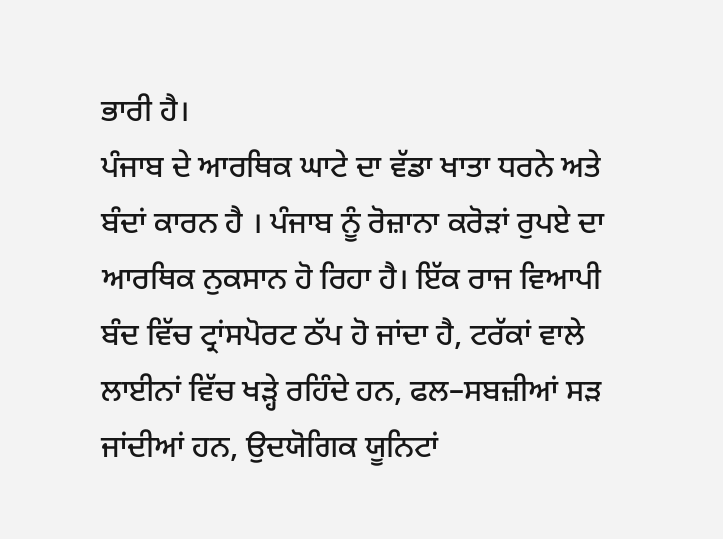ਭਾਰੀ ਹੈ।
ਪੰਜਾਬ ਦੇ ਆਰਥਿਕ ਘਾਟੇ ਦਾ ਵੱਡਾ ਖਾਤਾ ਧਰਨੇ ਅਤੇ ਬੰਦਾਂ ਕਾਰਨ ਹੈ । ਪੰਜਾਬ ਨੂੰ ਰੋਜ਼ਾਨਾ ਕਰੋੜਾਂ ਰੁਪਏ ਦਾ ਆਰਥਿਕ ਨੁਕਸਾਨ ਹੋ ਰਿਹਾ ਹੈ। ਇੱਕ ਰਾਜ ਵਿਆਪੀ ਬੰਦ ਵਿੱਚ ਟ੍ਰਾਂਸਪੋਰਟ ਠੱਪ ਹੋ ਜਾਂਦਾ ਹੈ, ਟਰੱਕਾਂ ਵਾਲੇ ਲਾਈਨਾਂ ਵਿੱਚ ਖੜ੍ਹੇ ਰਹਿੰਦੇ ਹਨ, ਫਲ–ਸਬਜ਼ੀਆਂ ਸੜ ਜਾਂਦੀਆਂ ਹਨ, ਉਦਯੋਗਿਕ ਯੂਨਿਟਾਂ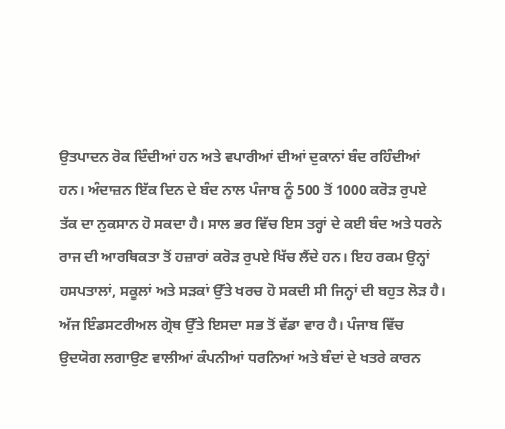ਉਤਪਾਦਨ ਰੋਕ ਦਿੰਦੀਆਂ ਹਨ ਅਤੇ ਵਪਾਰੀਆਂ ਦੀਆਂ ਦੁਕਾਨਾਂ ਬੰਦ ਰਹਿੰਦੀਆਂ ਹਨ। ਅੰਦਾਜ਼ਨ ਇੱਕ ਦਿਨ ਦੇ ਬੰਦ ਨਾਲ ਪੰਜਾਬ ਨੂੰ 500 ਤੋਂ 1000 ਕਰੋੜ ਰੁਪਏ ਤੱਕ ਦਾ ਨੁਕਸਾਨ ਹੋ ਸਕਦਾ ਹੈ। ਸਾਲ ਭਰ ਵਿੱਚ ਇਸ ਤਰ੍ਹਾਂ ਦੇ ਕਈ ਬੰਦ ਅਤੇ ਧਰਨੇ ਰਾਜ ਦੀ ਆਰਥਿਕਤਾ ਤੋਂ ਹਜ਼ਾਰਾਂ ਕਰੋੜ ਰੁਪਏ ਖਿੱਚ ਲੈਂਦੇ ਹਨ। ਇਹ ਰਕਮ ਉਨ੍ਹਾਂ ਹਸਪਤਾਲਾਂ, ਸਕੂਲਾਂ ਅਤੇ ਸੜਕਾਂ ਉੱਤੇ ਖਰਚ ਹੋ ਸਕਦੀ ਸੀ ਜਿਨ੍ਹਾਂ ਦੀ ਬਹੁਤ ਲੋੜ ਹੈ।
ਅੱਜ ਇੰਡਸਟਰੀਅਲ ਗ੍ਰੋਥ ਉੱਤੇ ਇਸਦਾ ਸਭ ਤੋਂ ਵੱਡਾ ਵਾਰ ਹੈ। ਪੰਜਾਬ ਵਿੱਚ ਉਦਯੋਗ ਲਗਾਉਣ ਵਾਲੀਆਂ ਕੰਪਨੀਆਂ ਧਰਨਿਆਂ ਅਤੇ ਬੰਦਾਂ ਦੇ ਖਤਰੇ ਕਾਰਨ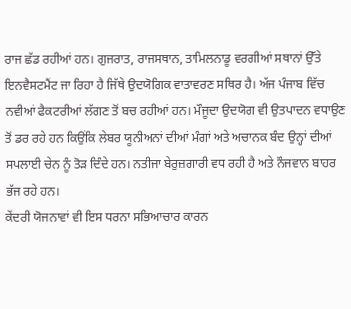ਰਾਜ ਛੱਡ ਰਹੀਆਂ ਹਨ। ਗੁਜਰਾਤ, ਰਾਜਸਥਾਨ, ਤਾਮਿਲਨਾਡੂ ਵਰਗੀਆਂ ਸਥਾਨਾਂ ਉੱਤੇ ਇਨਵੈਸਟਮੈਂਟ ਜਾ ਰਿਹਾ ਹੈ ਜਿੱਥੇ ਉਦਯੋਗਿਕ ਵਾਤਾਵਰਣ ਸਥਿਰ ਹੈ। ਅੱਜ ਪੰਜਾਬ ਵਿੱਚ ਨਵੀਆਂ ਫੈਕਟਰੀਆਂ ਲੱਗਣ ਤੋਂ ਬਚ ਰਹੀਆਂ ਹਨ। ਮੌਜੂਦਾ ਉਦਯੋਗ ਵੀ ਉਤਪਾਦਨ ਵਧਾਉਣ ਤੋਂ ਡਰ ਰਹੇ ਹਨ ਕਿਉਂਕਿ ਲੇਬਰ ਯੂਨੀਅਨਾਂ ਦੀਆਂ ਮੰਗਾਂ ਅਤੇ ਅਚਾਨਕ ਬੰਦ ਉਨ੍ਹਾਂ ਦੀਆਂ ਸਪਲਾਈ ਚੇਨ ਨੂੰ ਤੋੜ ਦਿੰਦੇ ਹਨ। ਨਤੀਜਾ ਬੇਰੁਜ਼ਗਾਰੀ ਵਧ ਰਹੀ ਹੈ ਅਤੇ ਨੌਜਵਾਨ ਬਾਹਰ ਭੱਜ ਰਹੇ ਹਨ।
ਕੇਂਦਰੀ ਯੋਜਨਾਵਾਂ ਵੀ ਇਸ ਧਰਨਾ ਸਭਿਆਚਾਰ ਕਾਰਨ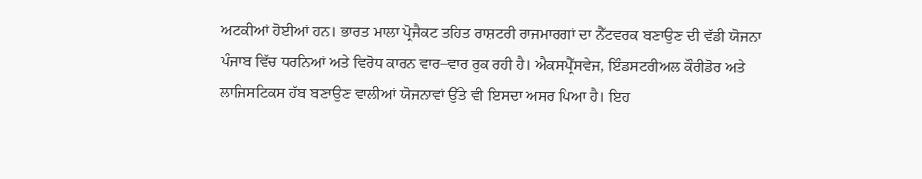ਅਟਕੀਆਂ ਹੋਈਆਂ ਹਨ। ਭਾਰਤ ਮਾਲਾ ਪ੍ਰੋਜੈਕਟ ਤਹਿਤ ਰਾਸ਼ਟਰੀ ਰਾਜਮਾਰਗਾਂ ਦਾ ਨੈੱਟਵਰਕ ਬਣਾਉਣ ਦੀ ਵੱਡੀ ਯੋਜਨਾ ਪੰਜਾਬ ਵਿੱਚ ਧਰਨਿਆਂ ਅਤੇ ਵਿਰੋਧ ਕਾਰਨ ਵਾਰ–ਵਾਰ ਰੁਕ ਰਹੀ ਹੈ। ਐਕਸਪ੍ਰੈੱਸਵੇਜ, ਇੰਡਸਟਰੀਅਲ ਕੌਰੀਡੋਰ ਅਤੇ ਲਾਜਿਸਟਿਕਸ ਹੱਬ ਬਣਾਉਣ ਵਾਲੀਆਂ ਯੋਜਨਾਵਾਂ ਉੱਤੇ ਵੀ ਇਸਦਾ ਅਸਰ ਪਿਆ ਹੈ। ਇਹ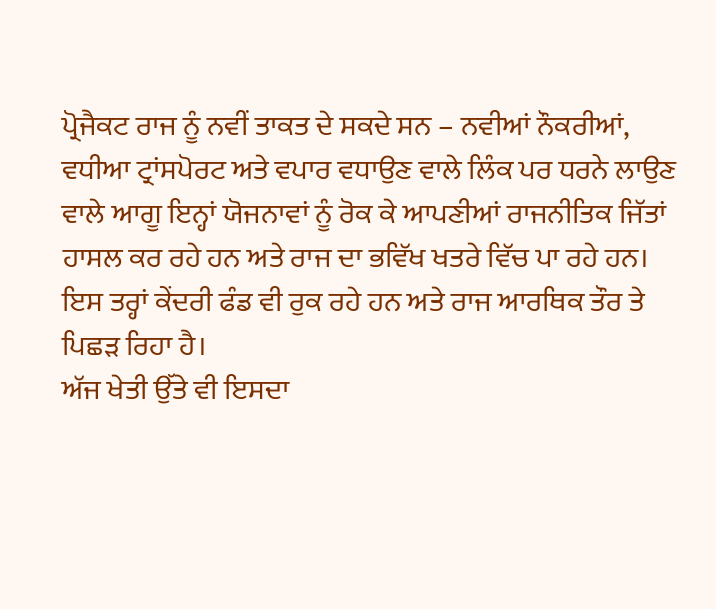ਪ੍ਰੋਜੈਕਟ ਰਾਜ ਨੂੰ ਨਵੀਂ ਤਾਕਤ ਦੇ ਸਕਦੇ ਸਨ – ਨਵੀਆਂ ਨੌਕਰੀਆਂ, ਵਧੀਆ ਟ੍ਰਾਂਸਪੋਰਟ ਅਤੇ ਵਪਾਰ ਵਧਾਉਣ ਵਾਲੇ ਲਿੰਕ ਪਰ ਧਰਨੇ ਲਾਉਣ ਵਾਲੇ ਆਗੂ ਇਨ੍ਹਾਂ ਯੋਜਨਾਵਾਂ ਨੂੰ ਰੋਕ ਕੇ ਆਪਣੀਆਂ ਰਾਜਨੀਤਿਕ ਜਿੱਤਾਂ ਹਾਸਲ ਕਰ ਰਹੇ ਹਨ ਅਤੇ ਰਾਜ ਦਾ ਭਵਿੱਖ ਖਤਰੇ ਵਿੱਚ ਪਾ ਰਹੇ ਹਨ। ਇਸ ਤਰ੍ਹਾਂ ਕੇਂਦਰੀ ਫੰਡ ਵੀ ਰੁਕ ਰਹੇ ਹਨ ਅਤੇ ਰਾਜ ਆਰਥਿਕ ਤੌਰ ਤੇ ਪਿਛੜ ਰਿਹਾ ਹੈ।
ਅੱਜ ਖੇਤੀ ਉੱਤੇ ਵੀ ਇਸਦਾ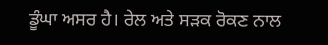ਡੂੰਘਾ ਅਸਰ ਹੈ। ਰੇਲ ਅਤੇ ਸੜਕ ਰੋਕਣ ਨਾਲ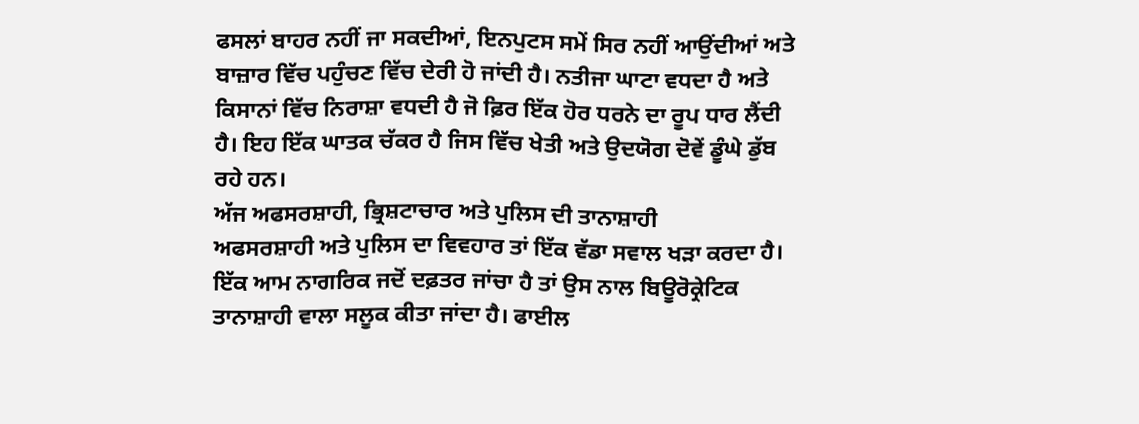ਫਸਲਾਂ ਬਾਹਰ ਨਹੀਂ ਜਾ ਸਕਦੀਆਂ, ਇਨਪੁਟਸ ਸਮੇਂ ਸਿਰ ਨਹੀਂ ਆਉਂਦੀਆਂ ਅਤੇ ਬਾਜ਼ਾਰ ਵਿੱਚ ਪਹੁੰਚਣ ਵਿੱਚ ਦੇਰੀ ਹੋ ਜਾਂਦੀ ਹੈ। ਨਤੀਜਾ ਘਾਟਾ ਵਧਦਾ ਹੈ ਅਤੇ ਕਿਸਾਨਾਂ ਵਿੱਚ ਨਿਰਾਸ਼ਾ ਵਧਦੀ ਹੈ ਜੋ ਫ਼ਿਰ ਇੱਕ ਹੋਰ ਧਰਨੇ ਦਾ ਰੂਪ ਧਾਰ ਲੈਂਦੀ ਹੈ। ਇਹ ਇੱਕ ਘਾਤਕ ਚੱਕਰ ਹੈ ਜਿਸ ਵਿੱਚ ਖੇਤੀ ਅਤੇ ਉਦਯੋਗ ਦੋਵੇਂ ਡੂੰਘੇ ਡੁੱਬ ਰਹੇ ਹਨ।
ਅੱਜ ਅਫਸਰਸ਼ਾਹੀ, ਭ੍ਰਿਸ਼ਟਾਚਾਰ ਅਤੇ ਪੁਲਿਸ ਦੀ ਤਾਨਾਸ਼ਾਹੀ
ਅਫਸਰਸ਼ਾਹੀ ਅਤੇ ਪੁਲਿਸ ਦਾ ਵਿਵਹਾਰ ਤਾਂ ਇੱਕ ਵੱਡਾ ਸਵਾਲ ਖੜਾ ਕਰਦਾ ਹੈ। ਇੱਕ ਆਮ ਨਾਗਰਿਕ ਜਦੋਂ ਦਫ਼ਤਰ ਜਾਂਚਾ ਹੈ ਤਾਂ ਉਸ ਨਾਲ ਬਿਊਰੋਕ੍ਰੇਟਿਕ ਤਾਨਾਸ਼ਾਹੀ ਵਾਲਾ ਸਲੂਕ ਕੀਤਾ ਜਾਂਦਾ ਹੈ। ਫਾਈਲ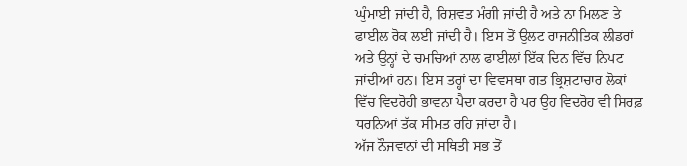ਘੁੰਮਾਈ ਜਾਂਦੀ ਹੈ, ਰਿਸ਼ਵਤ ਮੰਗੀ ਜਾਂਦੀ ਹੈ ਅਤੇ ਨਾ ਮਿਲਣ ਤੇ ਫਾਈਲ ਰੋਕ ਲਈ ਜਾਂਦੀ ਹੈ। ਇਸ ਤੋਂ ਉਲਟ ਰਾਜਨੀਤਿਕ ਲੀਡਰਾਂ ਅਤੇ ਉਨ੍ਹਾਂ ਦੇ ਚਮਚਿਆਂ ਨਾਲ ਫਾਈਲਾਂ ਇੱਕ ਦਿਨ ਵਿੱਚ ਨਿਪਟ ਜਾਂਦੀਆਂ ਹਨ। ਇਸ ਤਰ੍ਹਾਂ ਦਾ ਵਿਵਸਥਾ ਗਤ ਭ੍ਰਿਸ਼ਟਾਚਾਰ ਲੋਕਾਂ ਵਿੱਚ ਵਿਦਰੋਹੀ ਭਾਵਨਾ ਪੈਦਾ ਕਰਦਾ ਹੈ ਪਰ ਉਹ ਵਿਦਰੋਹ ਵੀ ਸਿਰਫ਼ ਧਰਨਿਆਂ ਤੱਕ ਸੀਮਤ ਰਹਿ ਜਾਂਦਾ ਹੈ।
ਅੱਜ ਨੌਜਵਾਨਾਂ ਦੀ ਸਥਿਤੀ ਸਭ ਤੋਂ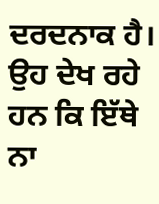ਦਰਦਨਾਕ ਹੈ। ਉਹ ਦੇਖ ਰਹੇ ਹਨ ਕਿ ਇੱਥੇ ਨਾ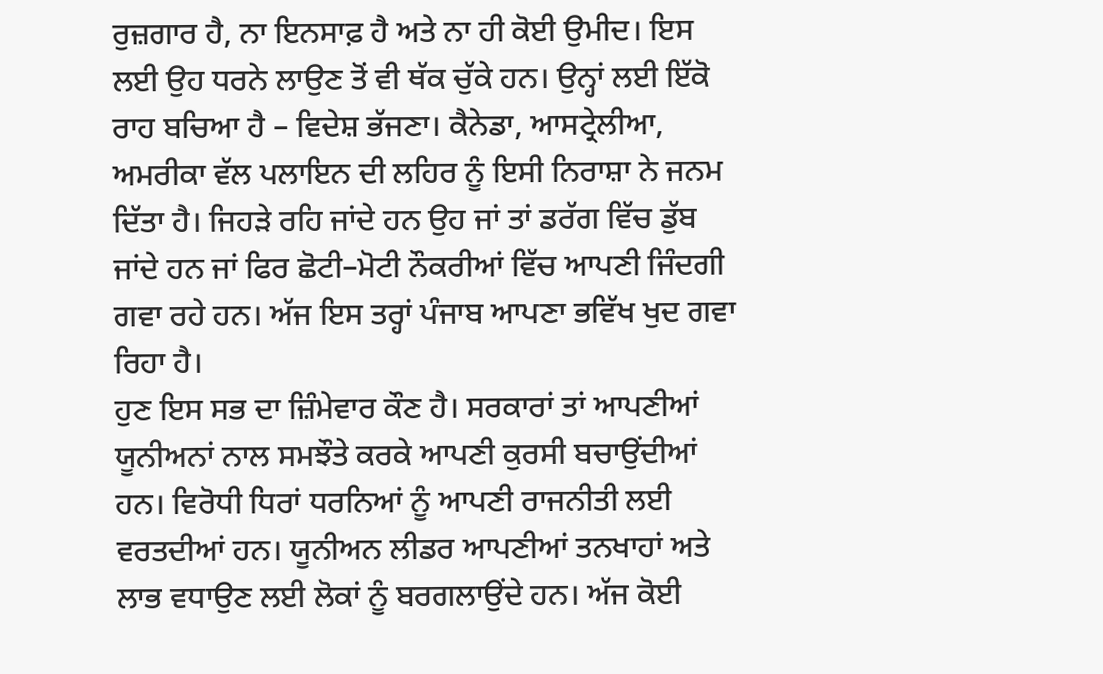ਰੁਜ਼ਗਾਰ ਹੈ, ਨਾ ਇਨਸਾਫ਼ ਹੈ ਅਤੇ ਨਾ ਹੀ ਕੋਈ ਉਮੀਦ। ਇਸ ਲਈ ਉਹ ਧਰਨੇ ਲਾਉਣ ਤੋਂ ਵੀ ਥੱਕ ਚੁੱਕੇ ਹਨ। ਉਨ੍ਹਾਂ ਲਈ ਇੱਕੋ ਰਾਹ ਬਚਿਆ ਹੈ – ਵਿਦੇਸ਼ ਭੱਜਣਾ। ਕੈਨੇਡਾ, ਆਸਟ੍ਰੇਲੀਆ, ਅਮਰੀਕਾ ਵੱਲ ਪਲਾਇਨ ਦੀ ਲਹਿਰ ਨੂੰ ਇਸੀ ਨਿਰਾਸ਼ਾ ਨੇ ਜਨਮ ਦਿੱਤਾ ਹੈ। ਜਿਹੜੇ ਰਹਿ ਜਾਂਦੇ ਹਨ ਉਹ ਜਾਂ ਤਾਂ ਡਰੱਗ ਵਿੱਚ ਡੁੱਬ ਜਾਂਦੇ ਹਨ ਜਾਂ ਫਿਰ ਛੋਟੀ–ਮੋਟੀ ਨੌਕਰੀਆਂ ਵਿੱਚ ਆਪਣੀ ਜਿੰਦਗੀ ਗਵਾ ਰਹੇ ਹਨ। ਅੱਜ ਇਸ ਤਰ੍ਹਾਂ ਪੰਜਾਬ ਆਪਣਾ ਭਵਿੱਖ ਖੁਦ ਗਵਾ ਰਿਹਾ ਹੈ।
ਹੁਣ ਇਸ ਸਭ ਦਾ ਜ਼ਿੰਮੇਵਾਰ ਕੌਣ ਹੈ। ਸਰਕਾਰਾਂ ਤਾਂ ਆਪਣੀਆਂ ਯੂਨੀਅਨਾਂ ਨਾਲ ਸਮਝੌਤੇ ਕਰਕੇ ਆਪਣੀ ਕੁਰਸੀ ਬਚਾਉਂਦੀਆਂ ਹਨ। ਵਿਰੋਧੀ ਧਿਰਾਂ ਧਰਨਿਆਂ ਨੂੰ ਆਪਣੀ ਰਾਜਨੀਤੀ ਲਈ ਵਰਤਦੀਆਂ ਹਨ। ਯੂਨੀਅਨ ਲੀਡਰ ਆਪਣੀਆਂ ਤਨਖਾਹਾਂ ਅਤੇ ਲਾਭ ਵਧਾਉਣ ਲਈ ਲੋਕਾਂ ਨੂੰ ਬਰਗਲਾਉਂਦੇ ਹਨ। ਅੱਜ ਕੋਈ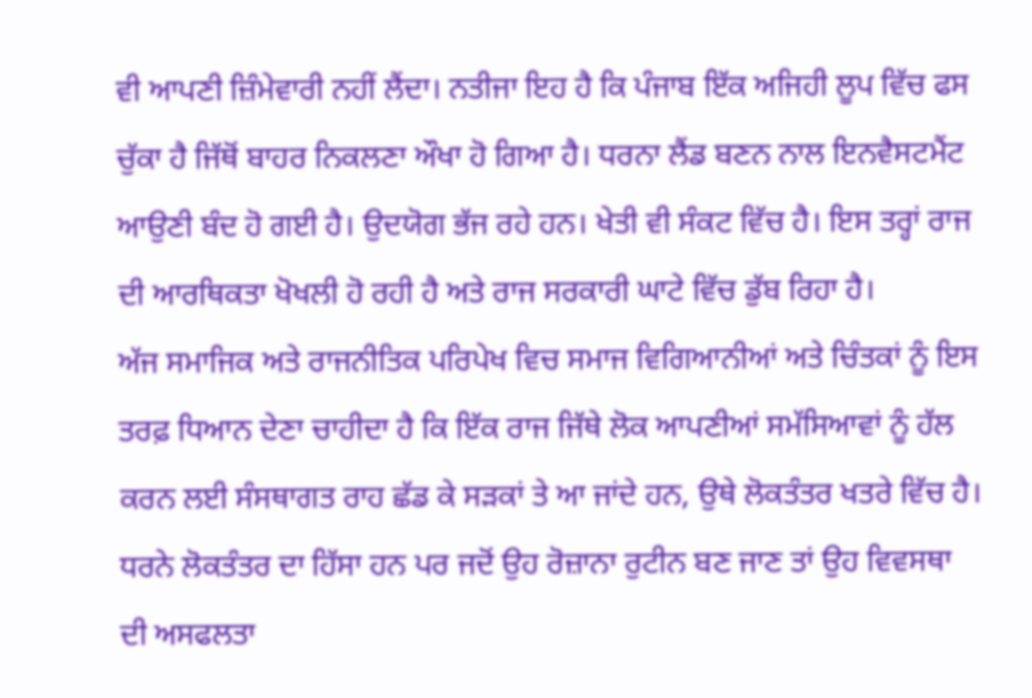ਵੀ ਆਪਣੀ ਜ਼ਿੰਮੇਵਾਰੀ ਨਹੀਂ ਲੈਂਦਾ। ਨਤੀਜਾ ਇਹ ਹੈ ਕਿ ਪੰਜਾਬ ਇੱਕ ਅਜਿਹੀ ਲੂਪ ਵਿੱਚ ਫਸ ਚੁੱਕਾ ਹੈ ਜਿੱਥੋਂ ਬਾਹਰ ਨਿਕਲਣਾ ਔਖਾ ਹੋ ਗਿਆ ਹੈ। ਧਰਨਾ ਲੈਂਡ ਬਣਨ ਨਾਲ ਇਨਵੈਸਟਮੈਂਟ ਆਉਣੀ ਬੰਦ ਹੋ ਗਈ ਹੈ। ਉਦਯੋਗ ਭੱਜ ਰਹੇ ਹਨ। ਖੇਤੀ ਵੀ ਸੰਕਟ ਵਿੱਚ ਹੈ। ਇਸ ਤਰ੍ਹਾਂ ਰਾਜ ਦੀ ਆਰਥਿਕਤਾ ਖੋਖਲੀ ਹੋ ਰਹੀ ਹੈ ਅਤੇ ਰਾਜ ਸਰਕਾਰੀ ਘਾਟੇ ਵਿੱਚ ਡੁੱਬ ਰਿਹਾ ਹੈ।
ਅੱਜ ਸਮਾਜਿਕ ਅਤੇ ਰਾਜਨੀਤਿਕ ਪਰਿਪੇਖ ਵਿਚ ਸਮਾਜ ਵਿਗਿਆਨੀਆਂ ਅਤੇ ਚਿੰਤਕਾਂ ਨੂੰ ਇਸ ਤਰਫ਼ ਧਿਆਨ ਦੇਣਾ ਚਾਹੀਦਾ ਹੈ ਕਿ ਇੱਕ ਰਾਜ ਜਿੱਥੇ ਲੋਕ ਆਪਣੀਆਂ ਸਮੱਸਿਆਵਾਂ ਨੂੰ ਹੱਲ ਕਰਨ ਲਈ ਸੰਸਥਾਗਤ ਰਾਹ ਛੱਡ ਕੇ ਸੜਕਾਂ ਤੇ ਆ ਜਾਂਦੇ ਹਨ, ਉਥੇ ਲੋਕਤੰਤਰ ਖਤਰੇ ਵਿੱਚ ਹੈ। ਧਰਨੇ ਲੋਕਤੰਤਰ ਦਾ ਹਿੱਸਾ ਹਨ ਪਰ ਜਦੋਂ ਉਹ ਰੋਜ਼ਾਨਾ ਰੁਟੀਨ ਬਣ ਜਾਣ ਤਾਂ ਉਹ ਵਿਵਸਥਾ ਦੀ ਅਸਫਲਤਾ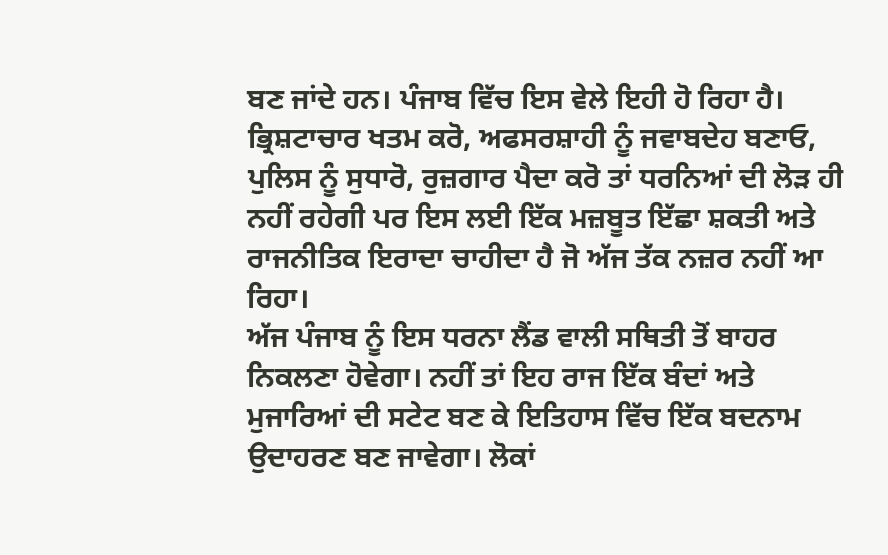ਬਣ ਜਾਂਦੇ ਹਨ। ਪੰਜਾਬ ਵਿੱਚ ਇਸ ਵੇਲੇ ਇਹੀ ਹੋ ਰਿਹਾ ਹੈ। ਭ੍ਰਿਸ਼ਟਾਚਾਰ ਖਤਮ ਕਰੋ, ਅਫਸਰਸ਼ਾਹੀ ਨੂੰ ਜਵਾਬਦੇਹ ਬਣਾਓ, ਪੁਲਿਸ ਨੂੰ ਸੁਧਾਰੋ, ਰੁਜ਼ਗਾਰ ਪੈਦਾ ਕਰੋ ਤਾਂ ਧਰਨਿਆਂ ਦੀ ਲੋੜ ਹੀ ਨਹੀਂ ਰਹੇਗੀ ਪਰ ਇਸ ਲਈ ਇੱਕ ਮਜ਼ਬੂਤ ਇੱਛਾ ਸ਼ਕਤੀ ਅਤੇ ਰਾਜਨੀਤਿਕ ਇਰਾਦਾ ਚਾਹੀਦਾ ਹੈ ਜੋ ਅੱਜ ਤੱਕ ਨਜ਼ਰ ਨਹੀਂ ਆ ਰਿਹਾ।
ਅੱਜ ਪੰਜਾਬ ਨੂੰ ਇਸ ਧਰਨਾ ਲੈਂਡ ਵਾਲੀ ਸਥਿਤੀ ਤੋਂ ਬਾਹਰ ਨਿਕਲਣਾ ਹੋਵੇਗਾ। ਨਹੀਂ ਤਾਂ ਇਹ ਰਾਜ ਇੱਕ ਬੰਦਾਂ ਅਤੇ ਮੁਜਾਰਿਆਂ ਦੀ ਸਟੇਟ ਬਣ ਕੇ ਇਤਿਹਾਸ ਵਿੱਚ ਇੱਕ ਬਦਨਾਮ ਉਦਾਹਰਣ ਬਣ ਜਾਵੇਗਾ। ਲੋਕਾਂ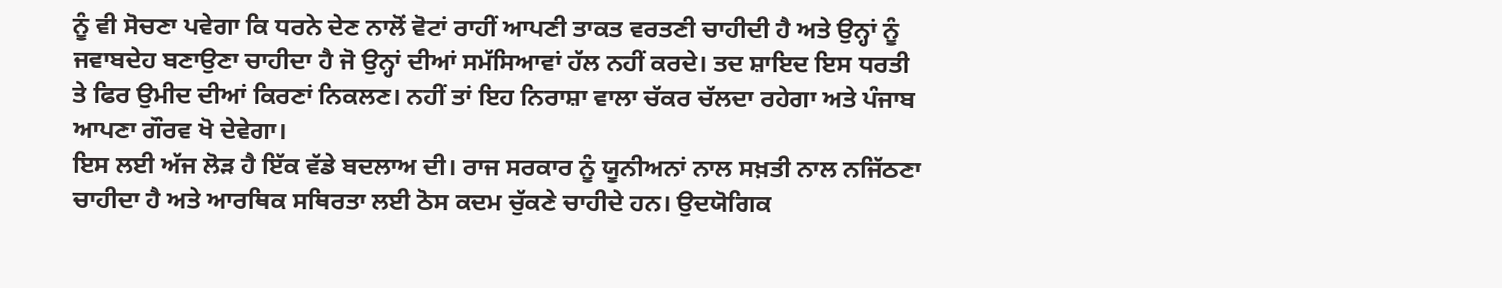ਨੂੰ ਵੀ ਸੋਚਣਾ ਪਵੇਗਾ ਕਿ ਧਰਨੇ ਦੇਣ ਨਾਲੋਂ ਵੋਟਾਂ ਰਾਹੀਂ ਆਪਣੀ ਤਾਕਤ ਵਰਤਣੀ ਚਾਹੀਦੀ ਹੈ ਅਤੇ ਉਨ੍ਹਾਂ ਨੂੰ ਜਵਾਬਦੇਹ ਬਣਾਉਣਾ ਚਾਹੀਦਾ ਹੈ ਜੋ ਉਨ੍ਹਾਂ ਦੀਆਂ ਸਮੱਸਿਆਵਾਂ ਹੱਲ ਨਹੀਂ ਕਰਦੇ। ਤਦ ਸ਼ਾਇਦ ਇਸ ਧਰਤੀ ਤੇ ਫਿਰ ਉਮੀਦ ਦੀਆਂ ਕਿਰਣਾਂ ਨਿਕਲਣ। ਨਹੀਂ ਤਾਂ ਇਹ ਨਿਰਾਸ਼ਾ ਵਾਲਾ ਚੱਕਰ ਚੱਲਦਾ ਰਹੇਗਾ ਅਤੇ ਪੰਜਾਬ ਆਪਣਾ ਗੌਰਵ ਖੋ ਦੇਵੇਗਾ।
ਇਸ ਲਈ ਅੱਜ ਲੋੜ ਹੈ ਇੱਕ ਵੱਡੇ ਬਦਲਾਅ ਦੀ। ਰਾਜ ਸਰਕਾਰ ਨੂੰ ਯੂਨੀਅਨਾਂ ਨਾਲ ਸਖ਼ਤੀ ਨਾਲ ਨਜਿੱਠਣਾ ਚਾਹੀਦਾ ਹੈ ਅਤੇ ਆਰਥਿਕ ਸਥਿਰਤਾ ਲਈ ਠੋਸ ਕਦਮ ਚੁੱਕਣੇ ਚਾਹੀਦੇ ਹਨ। ਉਦਯੋਗਿਕ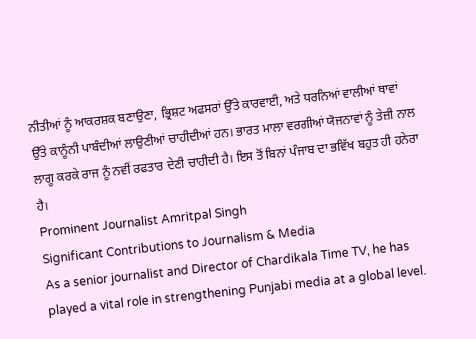ਨੀਤੀਆਂ ਨੂੰ ਆਕਰਸ਼ਕ ਬਣਾਉਣਾ, ਭ੍ਰਿਸ਼ਟ ਅਫਸਰਾਂ ਉੱਤੇ ਕਾਰਵਾਈ, ਅਤੇ ਧਰਨਿਆਂ ਵਾਲੀਆਂ ਥਾਵਾਂ ਉੱਤੇ ਕਾਨੂੰਨੀ ਪਾਬੰਦੀਆਂ ਲਾਉਣੀਆਂ ਚਾਹੀਦੀਆਂ ਹਨ। ਭਾਰਤ ਮਾਲਾ ਵਰਗੀਆਂ ਯੋਜਨਾਵਾਂ ਨੂੰ ਤੇਜ਼ੀ ਨਾਲ ਲਾਗੂ ਕਰਕੇ ਰਾਜ ਨੂੰ ਨਵੀਂ ਰਫਤਾਰ ਦੇਣੀ ਚਾਹੀਦੀ ਹੈ। ਇਸ ਤੋਂ ਬਿਨਾਂ ਪੰਜਾਬ ਦਾ ਭਵਿੱਖ ਬਹੁਤ ਹੀ ਹਨੇਰਾ ਹੈ।
Prominent Journalist Amritpal Singh
Significant Contributions to Journalism & Media
As a senior journalist and Director of Chardikala Time TV, he has played a vital role in strengthening Punjabi media at a global level.